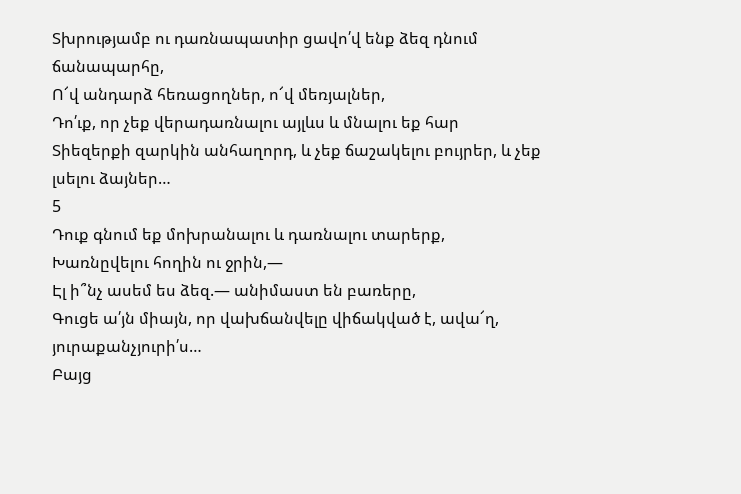Տխրությամբ ու դառնապատիր ցավո՛վ ենք ձեզ դնում ճանապարհը,
Ո՜վ անդարձ հեռացողներ, ո՜վ մեռյալներ,
Դո՛ւք, որ չեք վերադառնալու այլևս և մնալու եք հար
Տիեզերքի զարկին անհաղորդ, և չեք ճաշակելու բույրեր, և չեք լսելու ձայներ…
5
Դուք գնում եք մոխրանալու և դառնալու տարերք,
Խառնըվելու հողին ու ջրին,—
Էլ ի՞նչ ասեմ ես ձեզ.— անիմաստ են բառերը,
Գուցե ա՛յն միայն, որ վախճանվելը վիճակված է, ավա՜ղ, յուրաքանչյուրի՛ս…
Բայց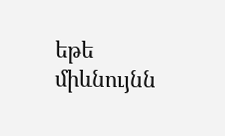եթե միևնույնն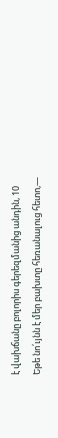է վախճանը բոլորիս գերեզմանից անդին, 10
Եթե նո՛ւյնն է մեր բախտը հեռանալուց հետո,—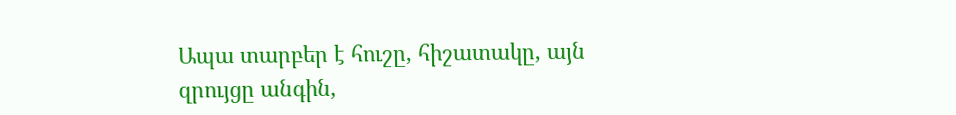Ապա տարբեր է հուշը, հիշատակը, այն զրույցը անգին,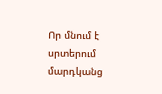Որ մնում է սրտերում մարդկանց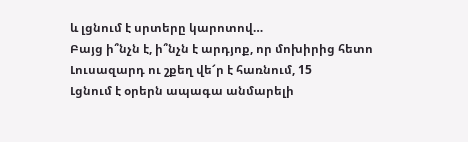և լցնում է սրտերը կարոտով…
Բայց ի՞նչն է, ի՞նչն է արդյոք, որ մոխիրից հետո
Լուսազարդ ու շքեղ վե՜ր է հառնում, 15
Լցնում է օրերն ապագա անմարելի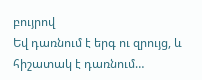բույրով
Եվ դառնում է երգ ու զրույց, և հիշատակ է դառնում…